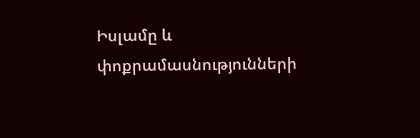Իսլամը և փոքրամասնությունների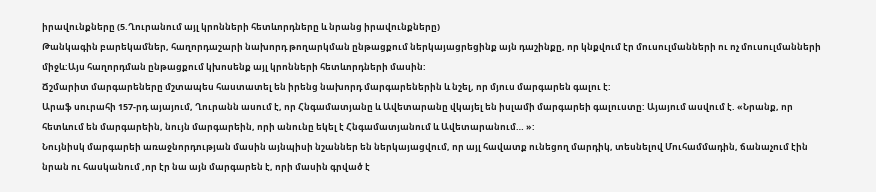իրավունքները (5.Ղուրանում այլ կրոնների հետևորդները և նրանց իրավունքները)
Թանկագին բարեկամներ, հաղորդաշարի նախորդ թողարկման ընթացքում ներկայացրեցինք այն դաշինքը, որ կնքվում էր մուսուլմանների ու ոչ մուսուլմանների միջև:Այս հաղորդման ընթացքում կխոսենք այլ կրոնների հետևորդների մասին:
Ճշմարիտ մարգարեները մշտապես հաստատել են իրենց նախորդ մարգարեներին և նշել, որ մյուս մարգարեն գալու է:
Արաֆ սուրահի 157-րդ այայում, Ղուրանն ասում է, որ Հնգամատյանը և Ավետարանը վկայել են իսլամի մարգարեի գալուստը: Այայում ասվում է. «Նրանք, որ հետևում են մարգարեին, նույն մարգարեին, որի անունը եկել է Հնգամատյանում և Ավետարանում… »:
Նույնիսկ մարգարեի առաջնորդության մասին այնպիսի նշաններ են ներկայացվում, որ այլ հավատք ունեցող մարդիկ, տեսնելով Մուհամմադին, ճանաչում էին նրան ու հասկանում ,որ էր նա այն մարգարեն է, որի մասին գրված է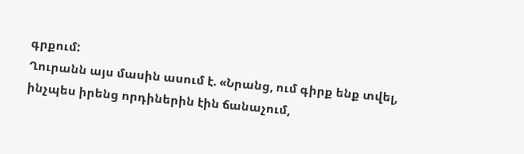գրքում:
Ղուրանն այս մասին ասում է. «Նրանց, ում գիրք ենք տվել, ինչպես իրենց որդիներին էին ճանաչում,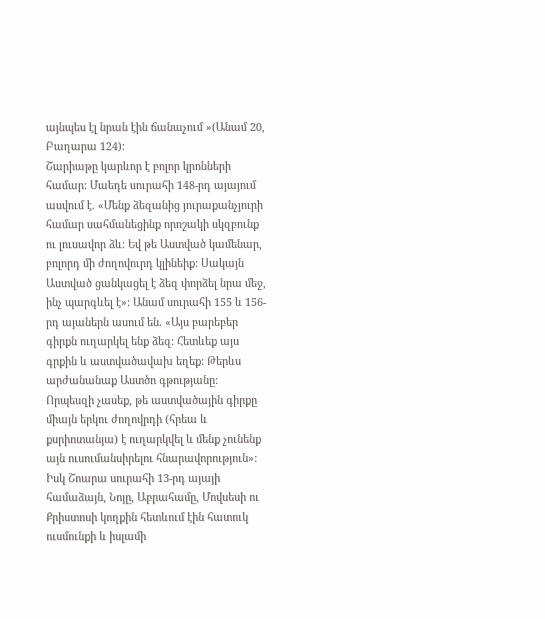այնպես էլ նրան էին ճանաչում »(Անամ 20, Բաղարա 124):
Շարիաթը կարևոր է բոլոր կրոնների համար: Մաեդե սուրահի 148-րդ այայում ասվում է. «Մենք ձեզանից յուրաքանչյուրի համար սահմանեցինք որոշակի սկզբունք ու լուսավոր ձև: Եվ թե Աստված կամենար, բոլորդ մի ժողովուրդ կլինեիք: Սակայն Աստված ցանկացել է ձեզ փորձել նրա մեջ, ինչ պարգևել է»: Անամ սուրահի 155 և 156-րդ այաներն ասում են. «Այս բարեբեր գիրքն ուղարկել ենք ձեզ: Հետևեք այս գրքին և աստվածավախ եղեք: Թերևս արժանանաք Աստծո գթությանը: Որպեսզի չասեք, թե աստվածային գիրքը միայն երկու ժողովրդի (հրեա և քսրիոտանյա) է ուղարկվել և մենք չունենք այն ուսումանսիրելու հնարավորություն»:
Իսկ Շոարա սուրահի 13-րդ այայի համաձայն, Նոյը, Աբրահամը, Մովսեսի ու Քրիստոսի կողքին հետևում էին հատուկ ուսմունքի և իսլամի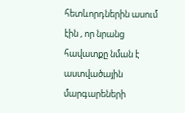հետևորդներին ասում էին , որ նրանց հավատքը նման է աստվածային մարգարեների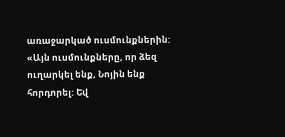առաջարկած ուսմունքներին: «Այն ուսմունքները, որ ձեզ ուղարկել ենք, Նոյին ենք հորդորել: Եվ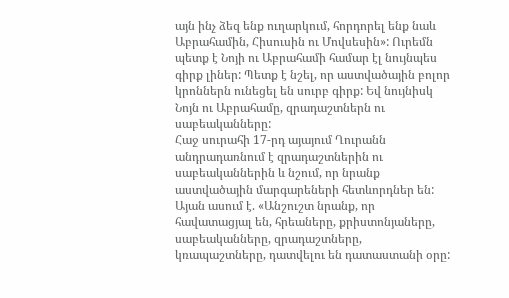այն ինչ ձեզ ենք ուղարկում, հորդորել ենք նաև Աբրահամին, Հիսուսին ու Մովսեսին»: Ուրեմն պետք է Նոյի ու Աբրահամի համար էլ նույնպես գիրք լիներ: Պետք է նշել, որ աստվածային բոլոր կրոններն ունեցել են սուրբ գիրք: Եվ նույնիսկ Նոյն ու Աբրահամը, զրադաշտներն ու սաբեականները:
Հաջ սուրահի 17-րդ այայում Ղուրանն անդրադառնում է զրադաշտներին ու սաբեականներին և նշում, որ նրանք աստվածային մարգարեների հետևորդներ են: Այան ասում է. «Անշուշտ նրանք, որ հավատացյալ են, հրեաները, քրիստոնյաները, սաբեականները, զրադաշտները, կռապաշտները, դատվելու են դատաստանի օրը: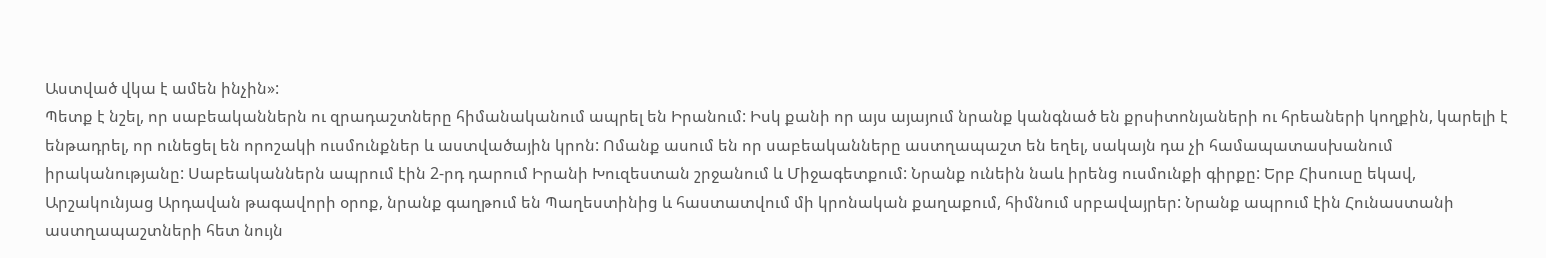Աստված վկա է ամեն ինչին»:
Պետք է նշել, որ սաբեականներն ու զրադաշտները հիմանականում ապրել են Իրանում: Իսկ քանի որ այս այայում նրանք կանգնած են քրսիտոնյաների ու հրեաների կողքին, կարելի է ենթադրել, որ ունեցել են որոշակի ուսմունքներ և աստվածային կրոն: Ոմանք ասում են որ սաբեականները աստղապաշտ են եղել, սակայն դա չի համապատասխանում իրականությանը: Սաբեականներն ապրում էին 2-րդ դարում Իրանի Խուզեստան շրջանում և Միջագետքում: Նրանք ունեին նաև իրենց ուսմունքի գիրքը: Երբ Հիսուսը եկավ, Արշակունյաց Արդավան թագավորի օրոք, նրանք գաղթում են Պաղեստինից և հաստատվում մի կրոնական քաղաքում, հիմնում սրբավայրեր: Նրանք ապրում էին Հունաստանի աստղապաշտների հետ նույն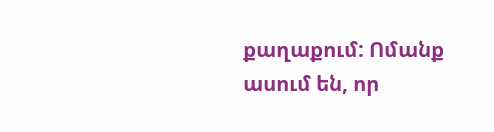քաղաքում: Ոմանք ասում են, որ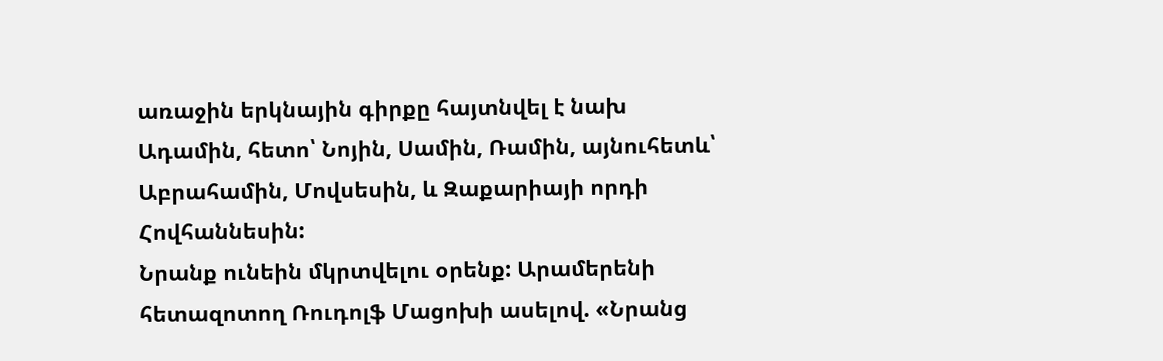առաջին երկնային գիրքը հայտնվել է նախ Ադամին, հետո՝ Նոյին, Սամին, Ռամին, այնուհետև՝ Աբրահամին, Մովսեսին, և Զաքարիայի որդի Հովհաննեսին:
Նրանք ունեին մկրտվելու օրենք: Արամերենի հետազոտող Ռուդոլֆ Մացոխի ասելով. «Նրանց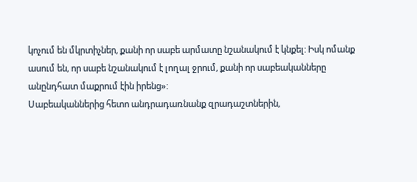կոչում են մկրտիչներ, քանի որ սաբե արմատը նշանակում է կնքել: Իսկ ոմանք ասում են, որ սաբե նշանակում է լողալ ջրում, քանի որ սաբեականները անընդհատ մաքրում էին իրենց»:
Սաբեականներից հետո անդրադառնանք զրադաշտներին,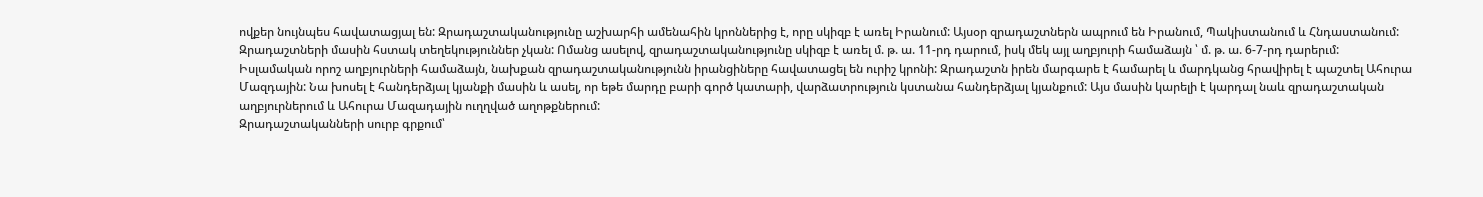ովքեր նույնպես հավատացյալ են: Զրադաշտականությունը աշխարհի ամենահին կրոններից է, որը սկիզբ է առել Իրանում: Այսօր զրադաշտներն ապրում են Իրանում, Պակիստանում և Հնդաստանում: Զրադաշտների մասին հստակ տեղեկություններ չկան: Ոմանց ասելով, զրադաշտականությունը սկիզբ է առել մ. թ. ա. 11-րդ դարում, իսկ մեկ այլ աղբյուրի համաձայն ՝ մ. թ. ա. 6-7-րդ դարերւմ:
Իսլամական որոշ աղբյուրների համաձայն, նախքան զրադաշտականությունն իրանցիները հավատացել են ուրիշ կրոնի: Զրադաշտն իրեն մարգարե է համարել և մարդկանց հրավիրել է պաշտել Ահուրա Մազդային: Նա խոսել է հանդերձյալ կյանքի մասին և ասել, որ եթե մարդը բարի գործ կատարի, վարձատրություն կստանա հանդերձյալ կյանքում: Այս մասին կարելի է կարդալ նաև զրադաշտական աղբյուրներում և Ահուրա Մազադային ուղղված աղոթքներում:
Զրադաշտականների սուրբ գրքում՝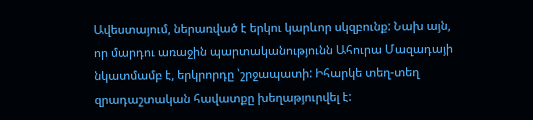Ավեստայում, ներառված է երկու կարևոր սկզբունք: Նախ այն, որ մարդու առաջին պարտականությունն Ահուրա Մազադայի նկատմամբ է, երկրորդը ՝շրջապատի: Իհարկե տեղ-տեղ զրադաշտական հավատքը խեղաթյուրվել է: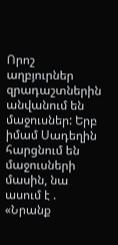Որոշ աղբյուրներ զրադաշտներին անվանում են մաջուսներ: Երբ իմամ Սադեղին հարցնում են մաջուսների մասին, նա ասում է . «Նրանք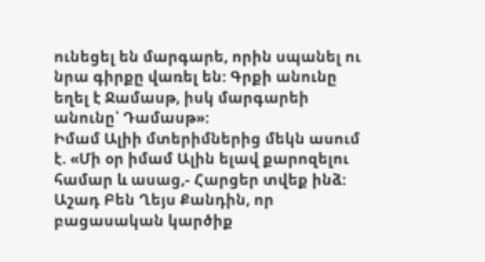ունեցել են մարգարե, որին սպանել ու նրա գիրքը վառել են: Գրքի անունը եղել է Ջամասթ, իսկ մարգարեի անունը՝ Դամասթ»:
Իմամ Ալիի մտերիմներից մեկն ասում է. «Մի օր իմամ Ալին ելավ քարոզելու համար և ասաց,- Հարցեր տվեք ինձ: Աշադ Բեն Ղեյս Քանդին, որ բացասական կարծիք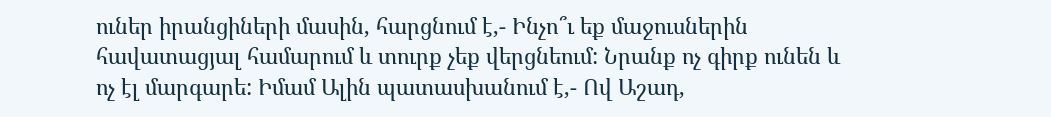ուներ իրանցիների մասին, հարցնում է,- Ինչո՞ւ եք մաջուսներին հավատացյալ համարում և տուրք չեք վերցնեում: Նրանք ոչ գիրք ունեն և ոչ էլ մարգարե: Իմամ Ալին պատասխանում է,- Ով Աշադ,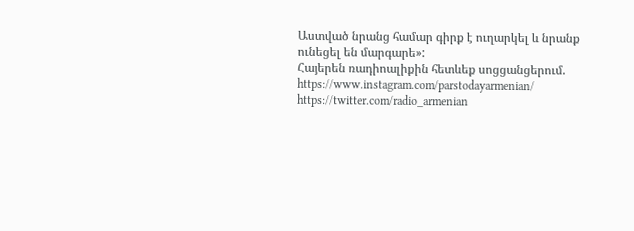Աստված նրանց համար գիրք է ուղարկել և նրանք ունեցել են մարգարե»:
Հայերեն ռադիոալիքին հետևեք սոցցանցերում.
https://www.instagram.com/parstodayarmenian/
https://twitter.com/radio_armenian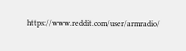https://www.reddit.com/user/armradio/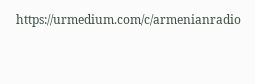https://urmedium.com/c/armenianradio